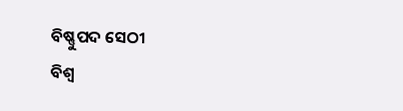ବିଷ୍ଣୁପଦ ସେଠୀ
ବିଶ୍ଵ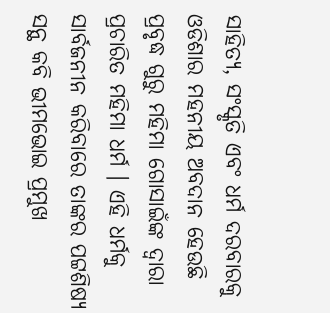ସାହିତ୍ୟ, ସଂସ୍କୃତି ଏବଂ ଧର୍ମ ଦରବାରକୁ ଓଡିଶାର ମହନୀୟ ଅବଦାନ ହେଉଛି ପ୍ରବୃଦ୍ଧ ଗୁରୁ ମହିମା ଗୋସାଇଁଙ୍କ ଦ୍ଵାରା ପ୍ରଚାରିତ ମହିମା ଧର୍ମ । ଏହି ଧର୍ମକୁ ସାର୍ବଜନୀନ କରିବାରେ ତାଙ୍କର ପଟ୍ଟଶିଷ୍ୟ ସନ୍ଥ କବି ଭୀମଭୋଇ ପ୍ରମୁଖ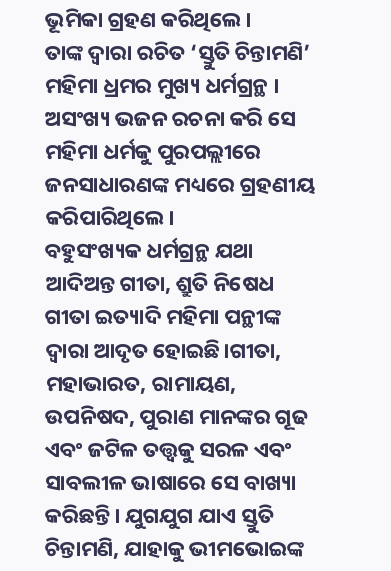ଭୂମିକା ଗ୍ରହଣ କରିଥିଲେ।
ତାଙ୍କ ଦ୍ଵାରା ରଚିତ ‘ସ୍ତୁତି ଚିନ୍ତାମଣି’ ମହିମା ଧ୍ରମର ମୁଖ୍ୟ ଧର୍ମଗ୍ରନ୍ଥ । ଅସଂଖ୍ୟ ଭଜନ ରଚନା କରି ସେ ମହିମା ଧର୍ମକୁ ପୁରପଲ୍ଲୀରେ ଜନସାଧାରଣଙ୍କ ମଧ୍ୟରେ ଗ୍ରହଣୀୟ କରିପାରିଥିଲେ।
ବହୁସଂଖ୍ୟକ ଧର୍ମଗ୍ରନ୍ଥ ଯଥା ଆଦିଅନ୍ତ ଗୀତା, ଶ୍ରୁତି ନିଷେଧ ଗୀତା ଇତ୍ୟାଦି ମହିମା ପନ୍ଥୀଙ୍କ ଦ୍ଵାରା ଆଦୃତ ହୋଇଛି।ଗୀତା, ମହାଭାରତ, ରାମାୟଣ, ଉପନିଷଦ, ପୁରାଣ ମାନଙ୍କର ଗୂଢ ଏବଂ ଜଟିଳ ତତ୍ତ୍ୱକୁ ସରଳ ଏବଂ ସାବଲୀଳ ଭାଷାରେ ସେ ବାଖ୍ୟା କରିଛନ୍ତି। ଯୁଗଯୁଗ ଯାଏ ସ୍ତୁତି ଚିନ୍ତାମଣି, ଯାହାକୁ ଭୀମଭୋଇଙ୍କ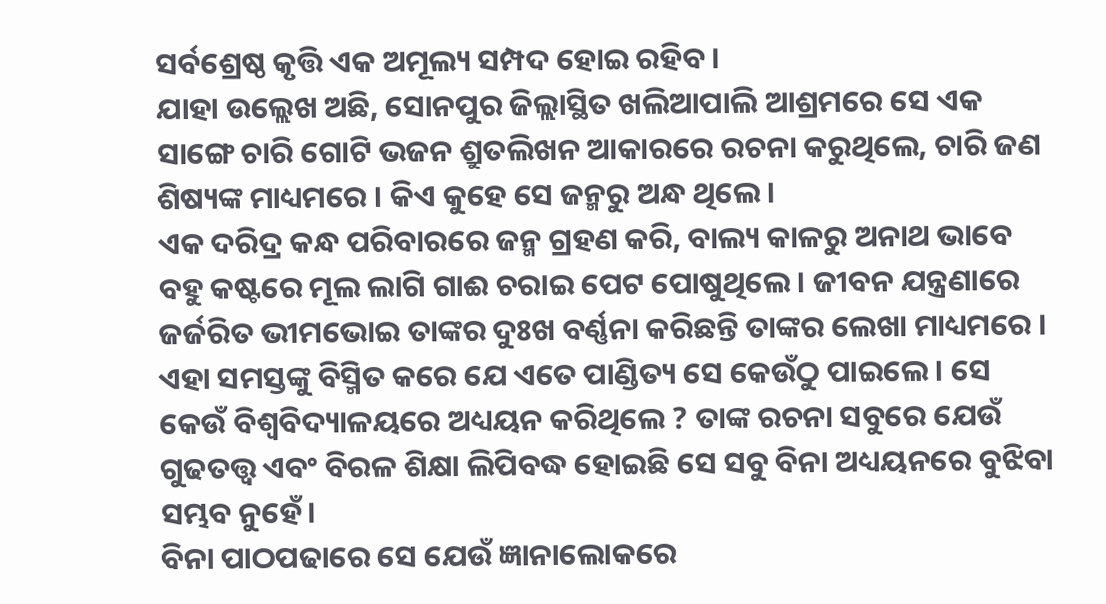ସର୍ବଶ୍ରେଷ୍ଠ କୃତ୍ତି ଏକ ଅମୂଲ୍ୟ ସମ୍ପଦ ହୋଇ ରହିବ ।
ଯାହା ଉଲ୍ଲେଖ ଅଛି, ସୋନପୁର ଜିଲ୍ଲାସ୍ଥିତ ଖଲିଆପାଲି ଆଶ୍ରମରେ ସେ ଏକ ସାଙ୍ଗେ ଚାରି ଗୋଟି ଭଜନ ଶ୍ରୁତଲିଖନ ଆକାରରେ ରଚନା କରୁଥିଲେ, ଚାରି ଜଣ ଶିଷ୍ୟଙ୍କ ମାଧ୍ୟମରେ । କିଏ କୁହେ ସେ ଜନ୍ମରୁ ଅନ୍ଧ ଥିଲେ।
ଏକ ଦରିଦ୍ର କନ୍ଧ ପରିବାରରେ ଜନ୍ମ ଗ୍ରହଣ କରି, ବାଲ୍ୟ କାଳରୁ ଅନାଥ ଭାବେ ବହୁ କଷ୍ଟରେ ମୂଲ ଲାଗି ଗାଈ ଚରାଇ ପେଟ ପୋଷୁଥିଲେ। ଜୀବନ ଯନ୍ତ୍ରଣାରେ ଜର୍ଜରିତ ଭୀମଭୋଇ ତାଙ୍କର ଦୁଃଖ ବର୍ଣ୍ଣନା କରିଛନ୍ତି ତାଙ୍କର ଲେଖା ମାଧ୍ୟମରେ ।
ଏହା ସମସ୍ତଙ୍କୁ ବିସ୍ମିତ କରେ ଯେ ଏତେ ପାଣ୍ଡିତ୍ୟ ସେ କେଉଁଠୁ ପାଇଲେ। ସେ କେଉଁ ବିଶ୍ଵବିଦ୍ୟାଳୟରେ ଅଧ୍ୟୟନ କରିଥିଲେ ? ତାଙ୍କ ରଚନା ସବୁରେ ଯେଉଁ ଗୁଢତତ୍ତ୍ଵ ଏବଂ ବିରଳ ଶିକ୍ଷା ଲିପିବଦ୍ଧ ହୋଇଛି ସେ ସବୁ ବିନା ଅଧ୍ୟୟନରେ ବୁଝିବା ସମ୍ଭବ ନୁହେଁ।
ବିନା ପାଠପଢାରେ ସେ ଯେଉଁ ଜ୍ଞାନାଲୋକରେ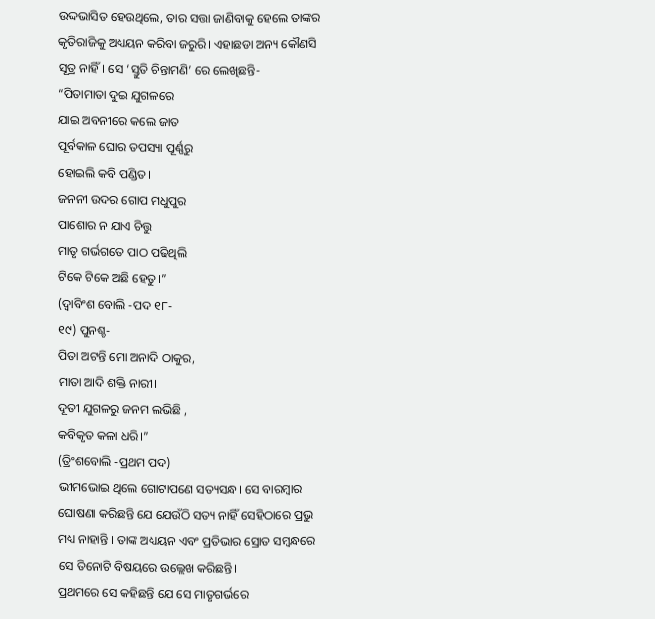ଉଦ୍ଦଭାସିତ ହେଉଥିଲେ, ତାର ସତ୍ତା ଜାଣିବାକୁ ହେଲେ ତାଙ୍କର କୃତିରାଜିକୁ ଅଧ୍ୟୟନ କରିବା ଜରୁରି। ଏହାଛଡା ଅନ୍ୟ କୌଣସି ସୂତ୍ର ନାହିଁ। ସେ ‘ସ୍ତୁତି ଚିନ୍ତାମଣି’ ରେ ଲେଖିଛନ୍ତି-
“ପିତାମାତା ଦୁଇ ଯୁଗଳରେ
ଯାଇ ଅବନୀରେ କଲେ ଜାତ
ପୂର୍ବକାଳ ଘୋର ତପସ୍ୟା ପୂର୍ଣ୍ଣରୁ
ହୋଇଲି କବି ପଣ୍ଡିତ।
ଜନନୀ ଉଦର ଗୋପ ମଧୁପୁର
ପାଶୋର ନ ଯାଏ ଚିତ୍ତୁ
ମାତୃ ଗର୍ଭଗତେ ପାଠ ପଢିଥିଲି
ଟିକେ ଟିକେ ଅଛି ହେତୁ।”
(ଦ୍ଵାବିଂଶ ବୋଲି -ପଦ ୧୮-
୧୯) ପୁନଶ୍ଚ-
ପିତା ଅଟନ୍ତି ମୋ ଅନାଦି ଠାକୁର,
ମାତା ଆଦି ଶକ୍ତି ନାରୀ।
ଦୂତୀ ଯୁଗଳରୁ ଜନମ ଲଭିଛି ,
କବିକୃତ କଳା ଧରି।”
(ତ୍ରିଂଶବୋଲି -ପ୍ରଥମ ପଦ)
ଭୀମଭୋଇ ଥିଲେ ଗୋଟାପଣେ ସତ୍ୟସନ୍ଧ। ସେ ବାରମ୍ବାର ଘୋଷଣା କରିଛନ୍ତି ଯେ ଯେଉଁଠି ସତ୍ୟ ନାହିଁ ସେହିଠାରେ ପ୍ରଭୁ ମଧ୍ୟ ନାହାନ୍ତି । ତାଙ୍କ ଅଧ୍ୟୟନ ଏବଂ ପ୍ରତିଭାର ସ୍ରୋତ ସମ୍ବନ୍ଧରେ ସେ ତିନୋଟି ବିଷୟରେ ଉଲ୍ଲେଖ କରିଛନ୍ତି।
ପ୍ରଥମରେ ସେ କହିଛନ୍ତି ଯେ ସେ ମାତୃଗର୍ଭରେ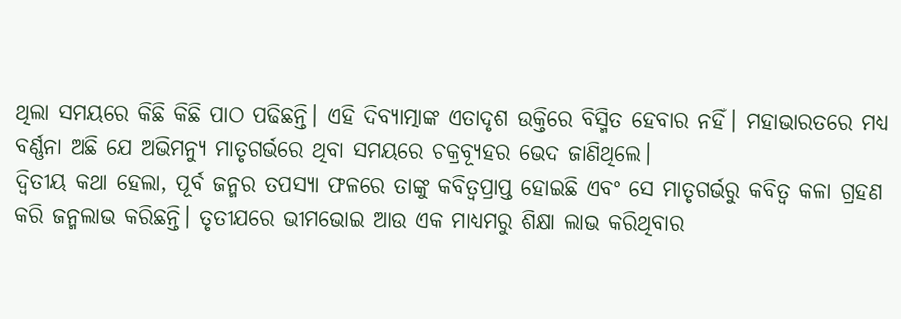ଥିଲା ସମୟରେ କିଛି କିଛି ପାଠ ପଢିଛନ୍ତି। ଏହି ଦିବ୍ୟାତ୍ମାଙ୍କ ଏତାଦୃଶ ଉକ୍ତିରେ ବିସ୍ମିତ ହେବାର ନହିଁ। ମହାଭାରତରେ ମଧ୍ୟ ବର୍ଣ୍ଣନା ଅଛି ଯେ ଅଭିମନ୍ୟୁ ମାତୃଗର୍ଭରେ ଥିବା ସମୟରେ ଚକ୍ରବ୍ୟୂହର ଭେଦ ଜାଣିଥିଲେ।
ଦ୍ଵିତୀୟ କଥା ହେଲା, ପୂର୍ବ ଜନ୍ମର ତପସ୍ୟା ଫଳରେ ତାଙ୍କୁ କବିତ୍ଵପ୍ରାପ୍ତ ହୋଇଛି ଏବଂ ସେ ମାତୃଗର୍ଭରୁ କବିତ୍ଵ କଳା ଗ୍ରହଣ କରି ଜନ୍ମଲାଭ କରିଛନ୍ତି। ତୃତୀଯରେ ଭୀମଭୋଇ ଆଉ ଏକ ମାଧ୍ୟମରୁ ଶିକ୍ଷା ଲାଭ କରିଥିବାର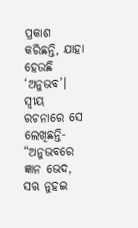ପ୍ରକାଶ କରିଛନ୍ତି, ଯାହା ହେଉଛି ‘ଅନୁଭବ’। ସ୍ଵୀୟ ରଚନାରେ ସେ ଲେଖିଛନ୍ତି- “ଅନୁଭବରେ ଜ୍ଞାନ ଭେଦ, ସଋ ନୁହଇ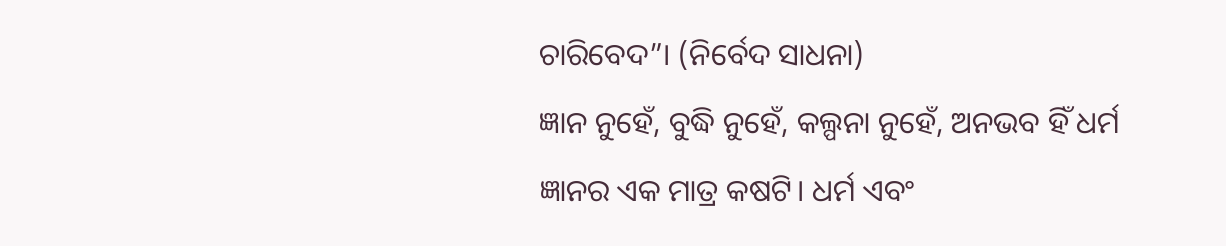ଚାରିବେଦ”। (ନିର୍ବେଦ ସାଧନା)
ଜ୍ଞାନ ନୁହେଁ, ବୁଦ୍ଧି ନୁହେଁ, କଲ୍ପନା ନୁହେଁ, ଅନଭବ ହିଁ ଧର୍ମ ଜ୍ଞାନର ଏକ ମାତ୍ର କଷଟି। ଧର୍ମ ଏବଂ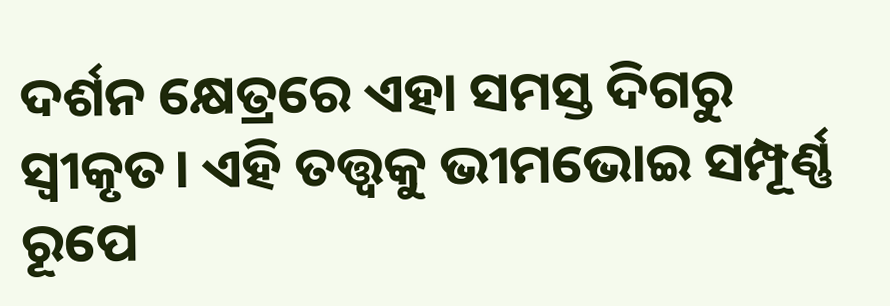ଦର୍ଶନ କ୍ଷେତ୍ରରେ ଏହା ସମସ୍ତ ଦିଗରୁ ସ୍ଵୀକୃତ। ଏହି ତତ୍ତ୍ଵକୁ ଭୀମଭୋଇ ସମ୍ପୂର୍ଣ୍ଣ ରୂପେ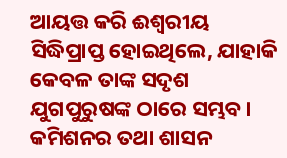ଆୟତ୍ତ କରି ଈଶ୍ଵରୀୟ ସିଦ୍ଧିପ୍ରାପ୍ତ ହୋଇଥିଲେ, ଯାହାକି କେବଳ ତାଙ୍କ ସଦୃଶ ଯୁଗପୁରୁଷଙ୍କ ଠାରେ ସମ୍ଭବ।
କମିଶନର ତଥା ଶାସନ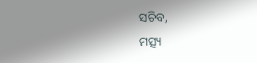ସଚିବ,
ମତ୍ସ୍ୟ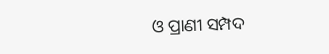ଓ ପ୍ରାଣୀ ସମ୍ପଦ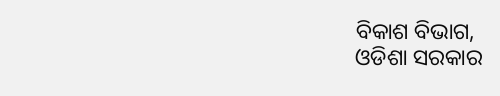ବିକାଶ ବିଭାଗ,
ଓଡିଶା ସରକାର